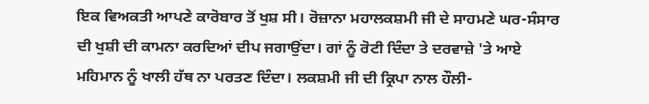ਇਕ ਵਿਅਕਤੀ ਆਪਣੇ ਕਾਰੋਬਾਰ ਤੋਂ ਖੁਸ਼ ਸੀ। ਰੋਜ਼ਾਨਾ ਮਹਾਲਕਸ਼ਮੀ ਜੀ ਦੇ ਸਾਹਮਣੇ ਘਰ-ਸੰਸਾਰ ਦੀ ਖੁਸ਼ੀ ਦੀ ਕਾਮਨਾ ਕਰਦਿਆਂ ਦੀਪ ਜਗਾਉਂਦਾ। ਗਾਂ ਨੂੰ ਰੋਟੀ ਦਿੰਦਾ ਤੇ ਦਰਵਾਜ਼ੇ 'ਤੇ ਆਏ ਮਹਿਮਾਨ ਨੂੰ ਖਾਲੀ ਹੱਥ ਨਾ ਪਰਤਣ ਦਿੰਦਾ। ਲਕਸ਼ਮੀ ਜੀ ਦੀ ਕ੍ਰਿਪਾ ਨਾਲ ਹੌਲੀ-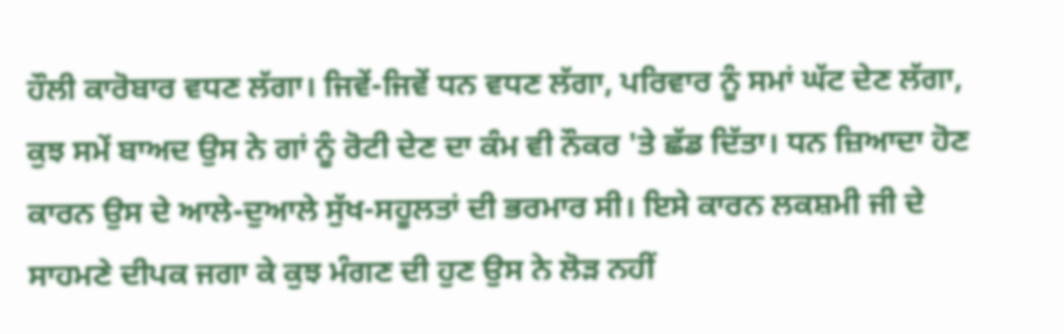ਹੌਲੀ ਕਾਰੋਬਾਰ ਵਧਣ ਲੱਗਾ। ਜਿਵੇਂ-ਜਿਵੇਂ ਧਨ ਵਧਣ ਲੱਗਾ, ਪਰਿਵਾਰ ਨੂੰ ਸਮਾਂ ਘੱਟ ਦੇਣ ਲੱਗਾ, ਕੁਝ ਸਮੇਂ ਬਾਅਦ ਉਸ ਨੇ ਗਾਂ ਨੂੰ ਰੋਟੀ ਦੇਣ ਦਾ ਕੰਮ ਵੀ ਨੌਕਰ 'ਤੇ ਛੱਡ ਦਿੱਤਾ। ਧਨ ਜ਼ਿਆਦਾ ਹੋਣ ਕਾਰਨ ਉਸ ਦੇ ਆਲੇ-ਦੁਆਲੇ ਸੁੱਖ-ਸਹੂਲਤਾਂ ਦੀ ਭਰਮਾਰ ਸੀ। ਇਸੇ ਕਾਰਨ ਲਕਸ਼ਮੀ ਜੀ ਦੇ ਸਾਹਮਣੇ ਦੀਪਕ ਜਗਾ ਕੇ ਕੁਝ ਮੰਗਣ ਦੀ ਹੁਣ ਉਸ ਨੇ ਲੋੜ ਨਹੀਂ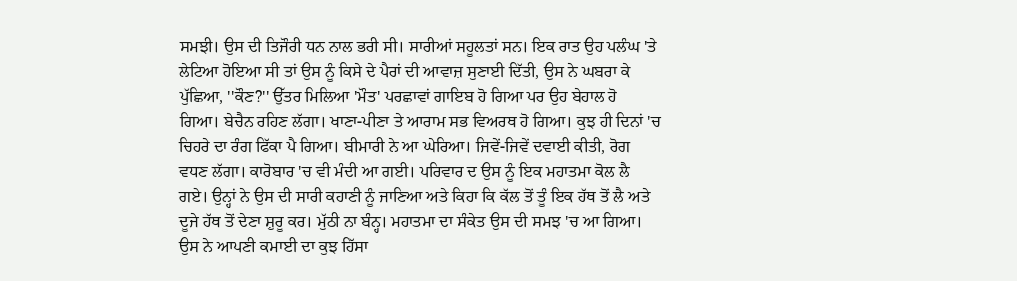ਸਮਝੀ। ਉਸ ਦੀ ਤਿਜੌਰੀ ਧਨ ਨਾਲ ਭਰੀ ਸੀ। ਸਾਰੀਆਂ ਸਹੂਲਤਾਂ ਸਨ। ਇਕ ਰਾਤ ਉਹ ਪਲੰਘ 'ਤੇ ਲੇਟਿਆ ਹੋਇਆ ਸੀ ਤਾਂ ਉਸ ਨੂੰ ਕਿਸੇ ਦੇ ਪੈਰਾਂ ਦੀ ਆਵਾਜ਼ ਸੁਣਾਈ ਦਿੱਤੀ, ਉਸ ਨੇ ਘਬਰਾ ਕੇ ਪੁੱਛਿਆ, ''ਕੌਣ?'' ਉੱਤਰ ਮਿਲਿਆ 'ਮੌਤ' ਪਰਛਾਵਾਂ ਗਾਇਬ ਹੋ ਗਿਆ ਪਰ ਉਹ ਬੇਹਾਲ ਹੋ ਗਿਆ। ਬੇਚੈਨ ਰਹਿਣ ਲੱਗਾ। ਖਾਣਾ-ਪੀਣਾ ਤੇ ਆਰਾਮ ਸਭ ਵਿਅਰਥ ਹੋ ਗਿਆ। ਕੁਝ ਹੀ ਦਿਨਾਂ 'ਚ ਚਿਹਰੇ ਦਾ ਰੰਗ ਫਿੱਕਾ ਪੈ ਗਿਆ। ਬੀਮਾਰੀ ਨੇ ਆ ਘੇਰਿਆ। ਜਿਵੇਂ-ਜਿਵੇਂ ਦਵਾਈ ਕੀਤੀ, ਰੋਗ ਵਧਣ ਲੱਗਾ। ਕਾਰੋਬਾਰ 'ਚ ਵੀ ਮੰਦੀ ਆ ਗਈ। ਪਰਿਵਾਰ ਦ ਉਸ ਨੂੰ ਇਕ ਮਹਾਤਮਾ ਕੋਲ ਲੈ ਗਏ। ਉਨ੍ਹਾਂ ਨੇ ਉਸ ਦੀ ਸਾਰੀ ਕਹਾਣੀ ਨੂੰ ਜਾਣਿਆ ਅਤੇ ਕਿਹਾ ਕਿ ਕੱਲ ਤੋਂ ਤੂੰ ਇਕ ਹੱਥ ਤੋਂ ਲੈ ਅਤੇ ਦੂਜੇ ਹੱਥ ਤੋਂ ਦੇਣਾ ਸ਼ੁਰੂ ਕਰ। ਮੁੱਠੀ ਨਾ ਬੰਨ੍ਹ। ਮਹਾਤਮਾ ਦਾ ਸੰਕੇਤ ਉਸ ਦੀ ਸਮਝ 'ਚ ਆ ਗਿਆ। ਉਸ ਨੇ ਆਪਣੀ ਕਮਾਈ ਦਾ ਕੁਝ ਹਿੱਸਾ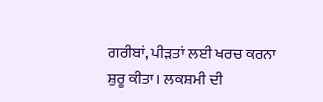ਗਰੀਬਾਂ, ਪੀੜਤਾਂ ਲਈ ਖਰਚ ਕਰਨਾ ਸ਼ੁਰੂ ਕੀਤਾ। ਲਕਸ਼ਮੀ ਦੀ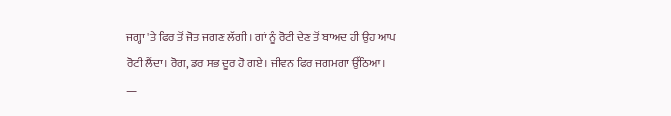ਜਗ੍ਹਾ 'ਤੇ ਫਿਰ ਤੋਂ ਜੋਤ ਜਗਣ ਲੱਗੀ। ਗਾਂ ਨੂੰ ਰੋਟੀ ਦੇਣ ਤੋਂ ਬਾਅਦ ਹੀ ਉਹ ਆਪ ਰੋਟੀ ਲੈਂਦਾ। ਰੋਗ, ਡਰ ਸਭ ਦੂਰ ਹੋ ਗਏ। ਜੀਵਨ ਫਿਰ ਜਗਮਗਾ ਉੱਠਿਆ।
—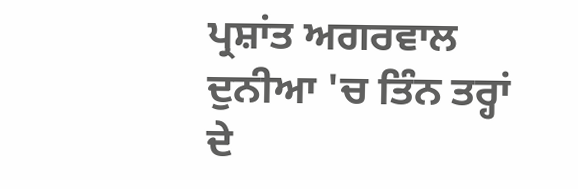ਪ੍ਰਸ਼ਾਂਤ ਅਗਰਵਾਲ
ਦੁਨੀਆ 'ਚ ਤਿੰਨ ਤਰ੍ਹਾਂ ਦੇ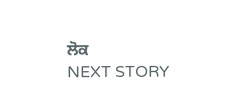ਲੋਕ
NEXT STORY